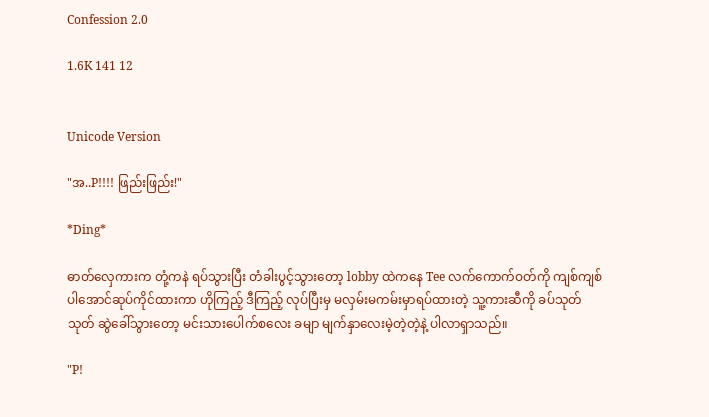Confession 2.0

1.6K 141 12


Unicode Version

"အ..P!!!! ဖြည်းဖြည်း!"

*Ding*

ဓာတ်လှေကားက တုံ့ကနဲ ရပ်သွားပြီး တံခါးပွင့်သွားတော့ lobby ထဲကနေ Tee လက်ကောက်ဝတ်ကို ကျစ်ကျစ်ပါအောင်ဆုပ်ကိုင်ထားကာ ဟိုကြည့် ဒီကြည့် လုပ်ပြီးမှ မလှမ်းမကမ်းမှာရပ်ထားတဲ့ သူ့ကားဆီကို ခပ်သုတ်သုတ် ဆွဲခေါ်သွားတော့ မင်းသားပေါက်စလေး ခမျာ မျက်နှာလေးမဲ့တဲ့တဲ့နဲ့ ပါလာရှာသည်။

"P!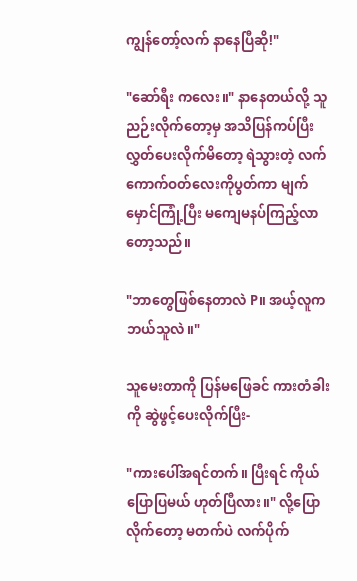ကျွန်တော့်လက် နာနေပြီဆို!"

"ဆော်ရီး ကလေး။" နာနေတယ်လို့ သူ ညဉ်းလိုက်တော့မှ အသိပြန်ကပ်ပြီး လွှတ်ပေးလိုက်မိတော့ ရဲသွားတဲ့ လက်ကောက်ဝတ်လေးကိုပွတ်ကာ မျက်မှောင်ကြုံ့ပြီး မကျေမနပ်ကြည့်လာတော့သည်။

"ဘာတွေဖြစ်နေတာလဲ P။ အယ့်လူက ဘယ်သူလဲ။"

သူမေးတာကို ပြန်မဖြေခင် ကားတံခါးကို ဆွဲဖွင့်ပေးလိုက်ပြီး-

"ကားပေါ်အရင်တက်။ ပြီးရင် ကိုယ်ပြောပြမယ် ဟုတ်ပြီလား။" လို့ပြောလိုက်တော့ မတက်ပဲ လက်ပိုက်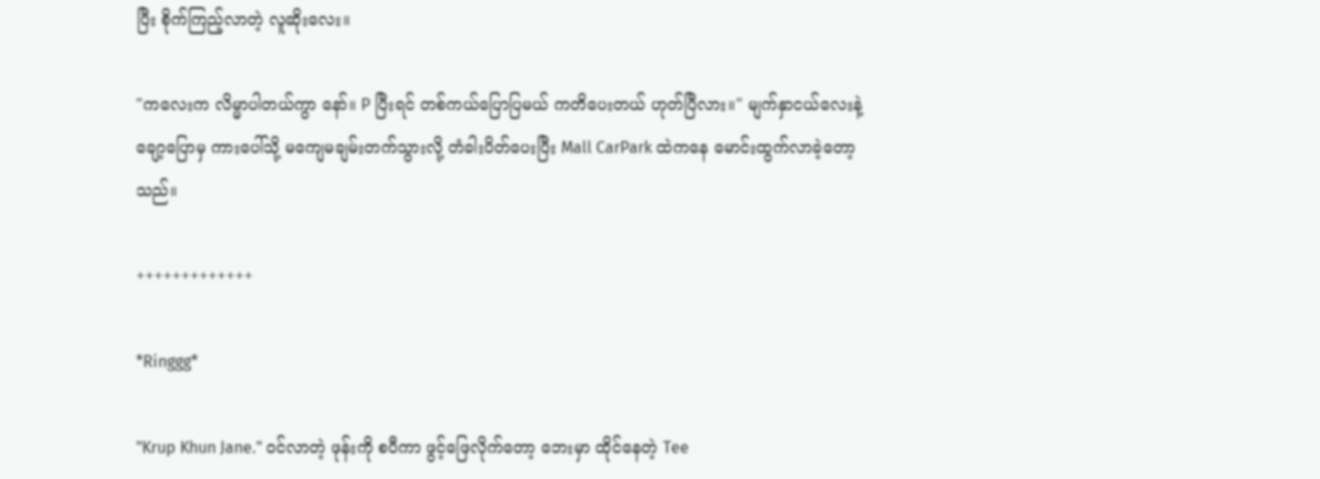ပြီး စိုက်ကြည့်လာတဲ့ လူဆိုးလေး။

"ကလေးက လိမ္မာပါတယ်ကွာ နော်။ P ပြီးရင် တစ်ကယ်ပြောပြမယ် ကတိပေးတယ် ဟုတ်ပြီလား။" မျက်နှာငယ်လေးနဲ့ ချော့ပြောမှ ကားပေါ်သို့ မကျေမချမ်းတက်သွားလို့ တံခါးပိတ်ပေးပြီး Mall CarPark ထဲကနေ မောင်းထွက်လာခဲ့တော့သည်။

+++++++++++++

*Ringgg*

"Krup Khun Jane." ဝင်လာတဲ့ ဖုန်းကို စပီကာ ဖွင့်ဖြေလိုက်တော့ ဘေးမှာ ထိုင်နေတဲ့ Tee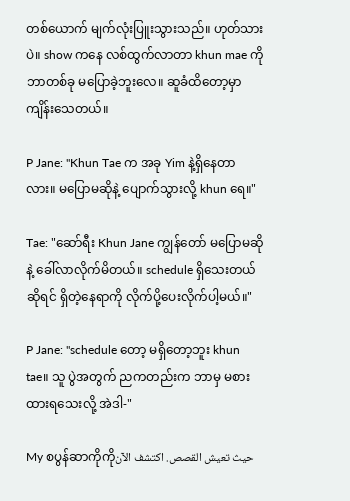တစ်ယောက် မျက်လုံးပြူးသွားသည်။ ဟုတ်သားပဲ။ show ကနေ လစ်ထွက်လာတာ khun mae ကို ဘာတစ်ခု မပြောခဲ့ဘူးလေ။ ဆူခံထိတော့မှာ ကျိန်းသေတယ်။

P Jane: "Khun Tae က အခု Yim နဲ့ရှိနေတာလား။ မပြောမဆိုနဲ့ ပျောက်သွားလို့ khun ရေ။"

Tae: "ဆော်ရီး Khun Jane ကျွန်တော် မပြောမဆိုနဲ့ ခေါ်လာလိုက်မိတယ်။ schedule ရှိသေးတယ်ဆိုရင် ရှိတဲ့နေရာကို လိုက်ပို့ပေးလိုက်ပါ့မယ်။"

P Jane: "schedule တော့ မရှိတော့ဘူး khun tae။ သူ ပွဲအတွက် ညကတည်းက ဘာမှ မစားထားရသေးလို့ အဲဒါ-"

My စပွန်ဆာကိုကိုحيث تعيش القصص. اكتشف الآن